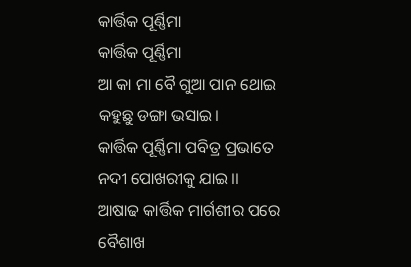କାର୍ତ୍ତିକ ପୂର୍ଣ୍ଣିମା
କାର୍ତ୍ତିକ ପୂର୍ଣ୍ଣିମା
ଆ କା ମା ବୈ ଗୁଆ ପାନ ଥୋଇ
କହୁଛୁ ଡଙ୍ଗା ଭସାଇ।
କାର୍ତ୍ତିକ ପୂର୍ଣ୍ଣିମା ପବିତ୍ର ପ୍ରଭାତେ
ନଦୀ ପୋଖରୀକୁ ଯାଇ।।
ଆଷାଢ କାର୍ତ୍ତିକ ମାର୍ଗଶୀର ପରେ
ବୈଶାଖ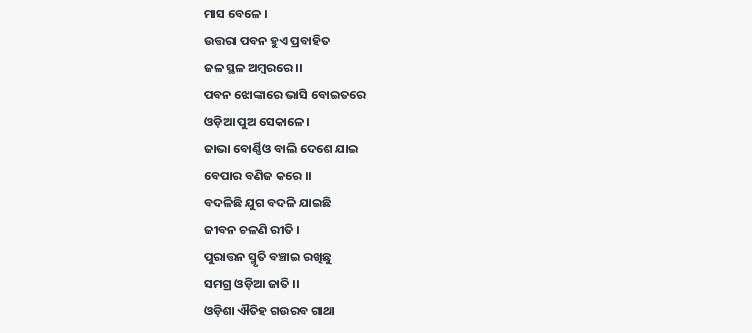ମାସ ବେଳେ ।
ଉତ୍ତରା ପବନ ହୁଏ ପ୍ରବାହିତ
ଜଳ ସ୍ଥଳ ଅମ୍ବରରେ ।।
ପବନ ଝୋଙ୍କାରେ ଭାସି ବୋଇତରେ
ଓଡ଼ିଆ ପୁଅ ସେକାଳେ।
ଜାଭା ବୋର୍ଣ୍ଣିଓ ବାଲି ଦେଶେ ଯାଇ
ବେପାର ବଣିଜ କରେ ।।
ବଦଳିଛି ଯୁଗ ବଦଳି ଯାଇଛି
ଜୀବନ ଚଳଣି ରୀତି ।
ପୁରାତ୍ତନ ସ୍ମୃତି ବଞ୍ଚାଇ ରଖିଛୁ
ସମଗ୍ର ଓଡ଼ିଆ ଜାତି ।।
ଓଡ଼ିଶା ଐତିହ ଗଉରବ ଗାଥା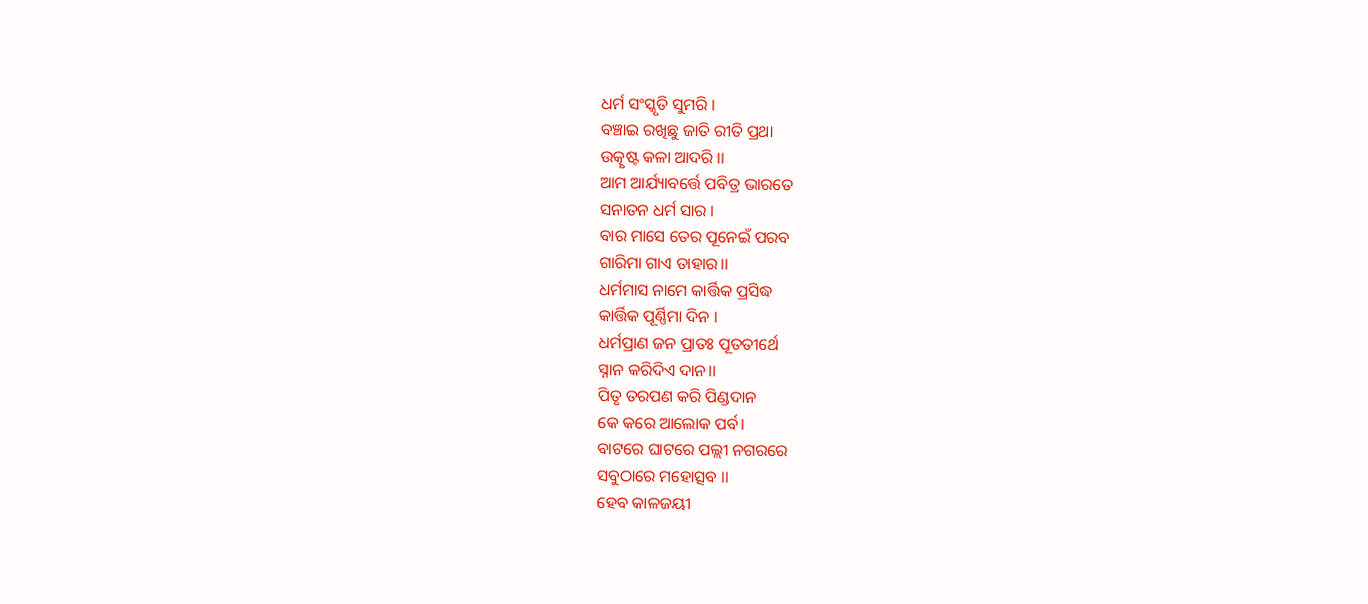ଧର୍ମ ସଂସ୍କୃତି ସୁମରି ।
ବଞ୍ଚାଇ ରଖିଛୁ ଜାତି ରୀତି ପ୍ରଥା
ଉତ୍କୃଷ୍ଟ କଳା ଆଦରି ।।
ଆମ ଆର୍ଯ୍ୟାବର୍ତ୍ତେ ପବିତ୍ର ଭାରତେ
ସନାତନ ଧର୍ମ ସାର ।
ବାର ମାସେ ତେର ପୂନେଇଁ ପରବ
ଗାରିମା ଗାଏ ତାହାର।।
ଧର୍ମମାସ ନାମେ କାର୍ତ୍ତିକ ପ୍ରସିଦ୍ଧ
କାର୍ତ୍ତିକ ପୂର୍ଣ୍ଣିମା ଦିନ ।
ଧର୍ମପ୍ରାଣ ଜନ ପ୍ରାତଃ ପୂତତୀର୍ଥେ
ସ୍ନାନ କରିଦିଏ ଦାନ।।
ପିତୃ ତରପଣ କରି ପିଣ୍ଡଦାନ
କେ କରେ ଆଲୋକ ପର୍ବ।
ବାଟରେ ଘାଟରେ ପଲ୍ଲୀ ନଗରରେ
ସବୁଠାରେ ମହୋତ୍ସବ ।।
ହେବ କାଳଜୟୀ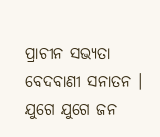ପ୍ରାଚୀନ ସଭ୍ୟତା
ବେଦବାଣୀ ସନାତନ ।
ଯୁଗେ ଯୁଗେ ଜନ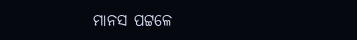ମାନସ ପଟ୍ଟଳେ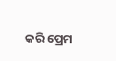କରି ପ୍ରେମ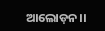ଆଲୋଡ଼ନ।।